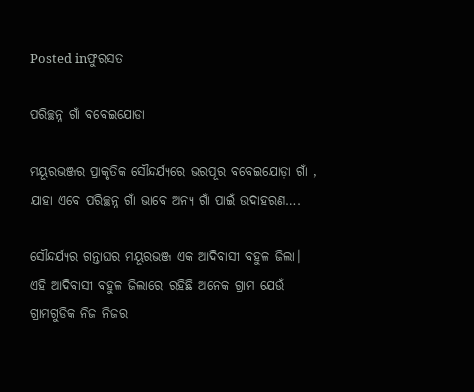Posted inଫୁରସତ

ପରିଚ୍ଛନ୍ନ ଗାଁ ବବେଇଯୋଡା

ମୟୂରଭଞ୍ଜର ପ୍ରାକୃତିକ ସୌନ୍ଦର୍ଯ୍ୟରେ ଭରପୂର ବବେଇଯୋଡ଼ା ଗାଁ , ଯାହା ଏବେ ପରିଚ୍ଛନ୍ନ ଗାଁ ଭାବେ ଅନ୍ୟ ଗାଁ ପାଇଁ ଉଦାହରଣ….

ସୌନ୍ଦର୍ଯ୍ୟର ଗନ୍ତାଘର ମୟୂରଭଞ୍ଜ ଏକ ଆଦିବାସୀ ବହୁଳ ଜିଲା। ଏହି ଆଦିବାସୀ ବହୁଳ ଜିଲାରେ ରହିଛି ଅନେକ ଗ୍ରାମ ଯେଉଁ ଗ୍ରାମଗୁଡିକ ନିଜ ନିଜର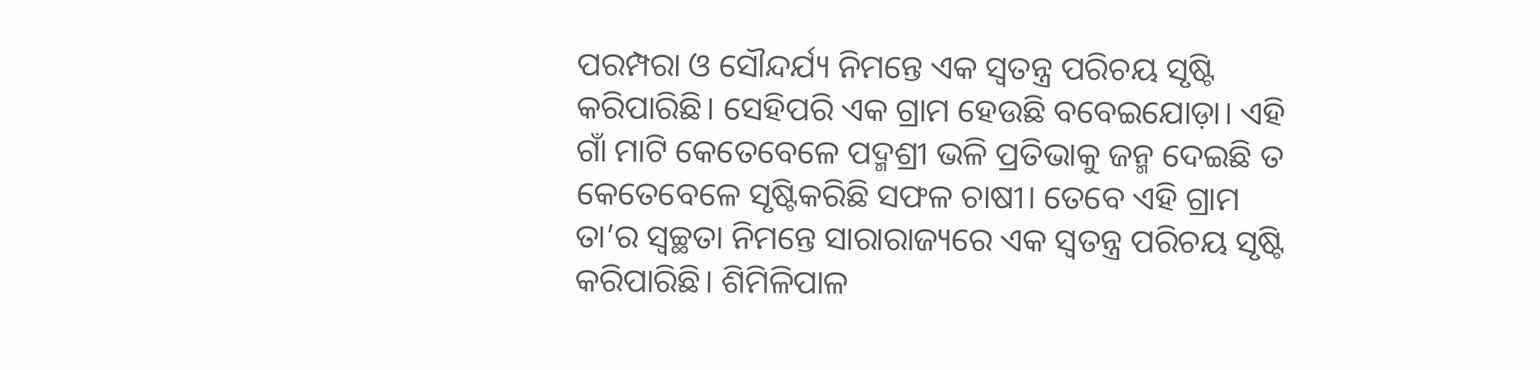ପରମ୍ପରା ଓ ସୌନ୍ଦର୍ଯ୍ୟ ନିମନ୍ତେ ଏକ ସ୍ବତନ୍ତ୍ର ପରିଚୟ ସୃଷ୍ଟି କରିପାରିଛି। ସେହିପରି ଏକ ଗ୍ରାମ ହେଉଛି ବବେଇଯୋଡ଼ା। ଏହି ଗାଁ ମାଟି କେତେବେଳେ ପଦ୍ମଶ୍ରୀ ଭଳି ପ୍ରତିଭାକୁ ଜନ୍ମ ଦେଇଛି ତ କେତେବେଳେ ସୃଷ୍ଟିକରିଛି ସଫଳ ଚାଷୀ। ତେବେ ଏହି ଗ୍ରାମ ତା’ର ସ୍ବଚ୍ଛତା ନିମନ୍ତେ ସାରାରାଜ୍ୟରେ ଏକ ସ୍ବତନ୍ତ୍ର ପରିଚୟ ସୃଷ୍ଟି କରିପାରିଛି। ଶିମିଳିପାଳ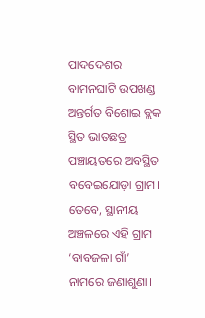ପାଦଦେଶର ବାମନଘାଟି ଉପଖଣ୍ଡ ଅନ୍ତର୍ଗତ ବିଶୋଇ ବ୍ଲକ ସ୍ଥିତ ଭାତଛତ୍ର ପଞ୍ଚାୟତରେ ଅବସ୍ଥିତ ବବେଇଯୋଡ଼ା ଗ୍ରାମ। ତେବେ, ସ୍ଥାନୀୟ ଅଞ୍ଚଳରେ ଏହି ଗ୍ରାମ ‘ବାବଜଳା ଗାଁ’ ନାମରେ ଜଣାଶୁଣା।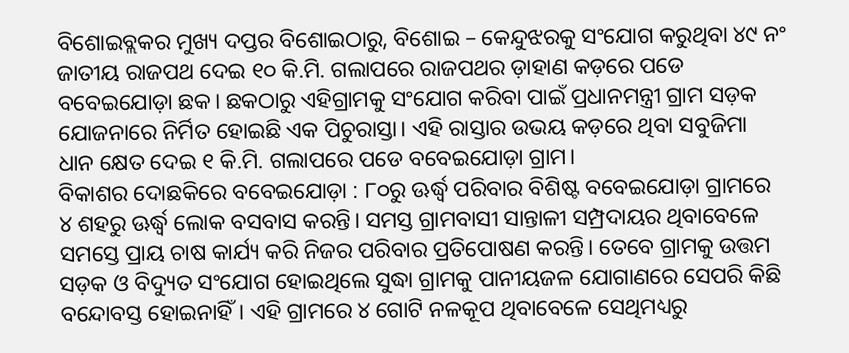ବିଶୋଇବ୍ଲକର ମୁଖ୍ୟ ଦପ୍ତର ବିଶୋଇଠାରୁ, ବିଶୋଇ – କେନ୍ଦୁଝରକୁ ସଂଯୋଗ କରୁଥିବା ୪୯ ନଂ ଜାତୀୟ ରାଜପଥ ଦେଇ ୧୦ କି.ମି. ଗଲାପରେ ରାଜପଥର ଡ଼ାହାଣ କଡ଼ରେ ପଡେ ବବେଇଯୋଡ଼ା ଛକ। ଛକଠାରୁ ଏହିଗ୍ରାମକୁ ସଂଯୋଗ କରିବା ପାଇଁ ପ୍ରଧାନମନ୍ତ୍ରୀ ଗ୍ରାମ ସଡ଼କ ଯୋଜନାରେ ନିର୍ମିତ ହୋଇଛି ଏକ ପିଚୁରାସ୍ତା। ଏହି ରାସ୍ତାର ଉଭୟ କଡ଼ରେ ଥିବା ସବୁଜିମା ଧାନ କ୍ଷେତ ଦେଇ ୧ କି.ମି. ଗଲାପରେ ପଡେ ବବେଇଯୋଡ଼ା ଗ୍ରାମ।
ବିକାଶର ଦୋଛକିରେ ବବେଇଯୋଡ଼ା : ୮୦ରୁ ଊର୍ଦ୍ଧ୍ୱ ପରିବାର ବିଶିଷ୍ଟ ବବେଇଯୋଡ଼ା ଗ୍ରାମରେ ୪ ଶହରୁ ଊର୍ଦ୍ଧ୍ୱ ଲୋକ ବସବାସ କରନ୍ତି। ସମସ୍ତ ଗ୍ରାମବାସୀ ସାନ୍ତାଳୀ ସମ୍ପ୍ରଦାୟର ଥିବାବେଳେ ସମସ୍ତେ ପ୍ରାୟ ଚାଷ କାର୍ଯ୍ୟ କରି ନିଜର ପରିବାର ପ୍ରତିପୋଷଣ କରନ୍ତି। ତେବେ ଗ୍ରାମକୁ ଉତ୍ତମ ସଡ଼କ ଓ ବିଦ୍ୟୁତ ସଂଯୋଗ ହୋଇଥିଲେ ସୁଦ୍ଧା ଗ୍ରାମକୁ ପାନୀୟଜଳ ଯୋଗାଣରେ ସେପରି କିଛି ବନ୍ଦୋବସ୍ତ ହୋଇନାହିଁ। ଏହି ଗ୍ରାମରେ ୪ ଗୋଟି ନଳକୂପ ଥିବାବେଳେ ସେଥିମଧ୍ୟରୁ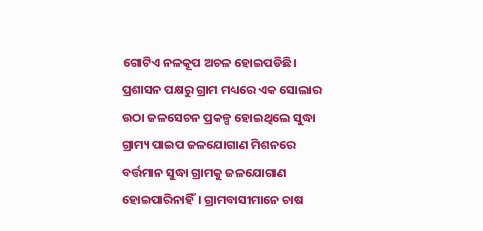ଗୋଟିଏ ନଳକୂପ ଅଚଳ ହୋଇପଡିଛି। ପ୍ରଶାସନ ପକ୍ଷରୁ ଗ୍ରାମ ମଧ୍ୟରେ ଏକ ସୋଲାର ଉଠା ଜଳସେଚନ ପ୍ରକଳ୍ପ ହୋଇଥିଲେ ସୁଦ୍ଧା ଗ୍ରାମ୍ୟ ପାଇପ ଜଳଯୋଗାଣ ମିଶନରେ ବର୍ତ୍ତମାନ ସୁଦ୍ଧା ଗ୍ରାମକୁ ଜଳଯୋଗାଣ ହୋଇପାରିନାହିଁ। ଗ୍ରାମବାସୀମାନେ ଚାଷ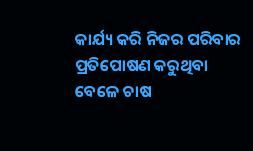କାର୍ଯ୍ୟ କରି ନିଜର ପରିବାର ପ୍ରତିପୋଷଣ କରୁଥିବା ବେଳେ ଚାଷ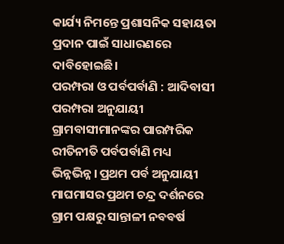କାର୍ଯ୍ୟ ନିମନ୍ତେ ପ୍ରଶାସନିକ ସହାୟତା ପ୍ରଦାନ ପାଇଁ ସାଧାରଣରେ ଦାବିହୋଇଛି।
ପରମ୍ପରା ଓ ପର୍ବପର୍ବାଣି : ଆଦିବାସୀ ପରମ୍ପରା ଅନୁଯାୟୀ ଗ୍ରାମବାସୀମାନଙ୍କର ପାରମ୍ପରିକ ରୀତିନୀତି ପର୍ବପର୍ବାଣି ମଧ୍ୟ ଭିନ୍ନଭିନ୍ନ। ପ୍ରଥମ ପର୍ବ ଅନୁଯାୟୀ ମାଘମାସର ପ୍ରଥମ ଚନ୍ଦ୍ର ଦର୍ଶନରେ ଗ୍ରାମ ପକ୍ଷରୁ ସାନ୍ତାଳୀ ନବବର୍ଷ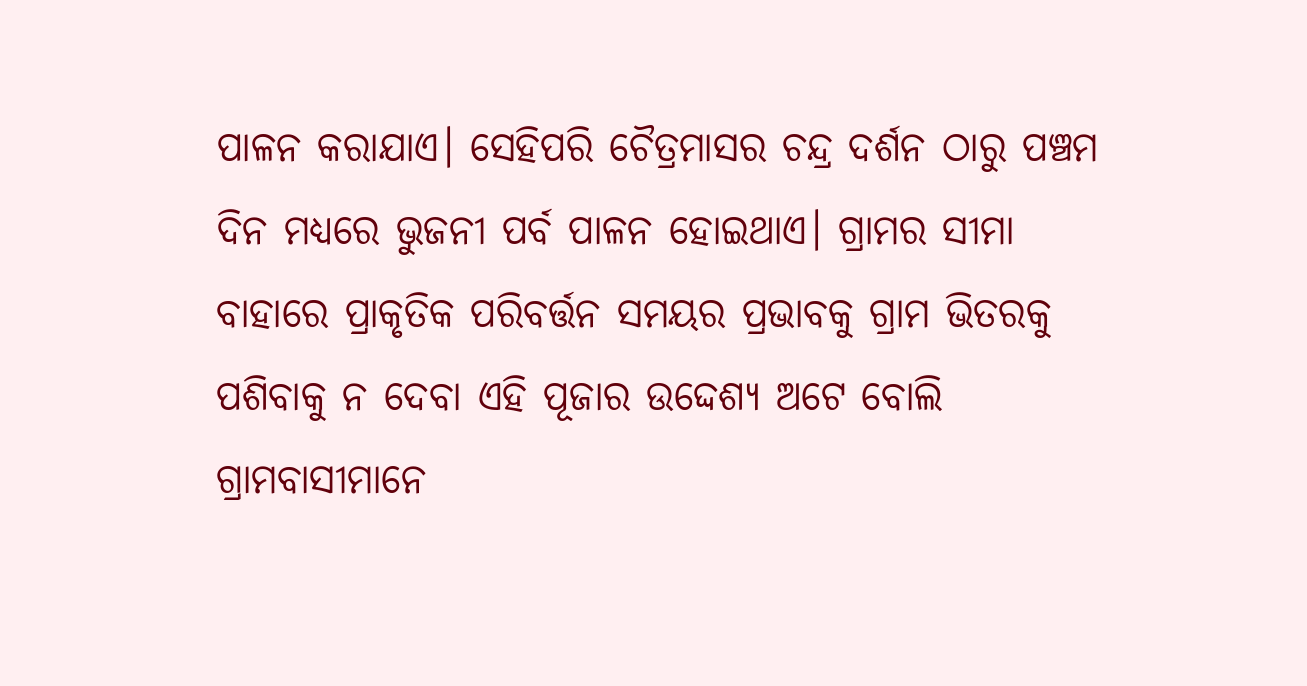ପାଳନ କରାଯାଏ। ସେହିପରି ଚୈତ୍ରମାସର ଚନ୍ଦ୍ର ଦର୍ଶନ ଠାରୁ ପଞ୍ଚମ ଦିନ ମଧ୍ୟରେ ଭୁଜନୀ ପର୍ବ ପାଳନ ହୋଇଥାଏ। ଗ୍ରାମର ସୀମା ବାହାରେ ପ୍ରାକୃତିକ ପରିବର୍ତ୍ତନ ସମୟର ପ୍ରଭାବକୁ ଗ୍ରାମ ଭିତରକୁ ପଶିବାକୁ ନ ଦେବା ଏହି ପୂଜାର ଉଦ୍ଦେଶ୍ୟ ଅଟେ ବୋଲି ଗ୍ରାମବାସୀମାନେ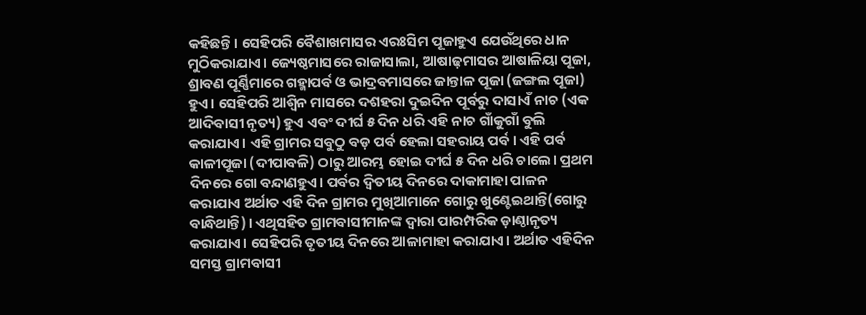କହିଛନ୍ତି। ସେହିପରି ବୈଶାଖମାସର ଏରଃସିମ ପୂଜାହୁଏ ଯେଉଁଥିରେ ଧାନ ମୁଠିକରାଯାଏ। ଜ୍ୟେଷ୍ଠମାସରେ ରାଜାସାଲା, ଆଷାଢ଼ମାସର ଆଷାଳିୟା ପୂଜା, ଶ୍ରାବଣ ପୂର୍ଣ୍ଣିମାରେ ଗହ୍ମାପର୍ବ ଓ ଭାଦ୍ରବମାସରେ ଜାନ୍ତାଳ ପୂଜା (ଜଙ୍ଗଲ ପୂଜା) ହୁଏ। ସେହିପରି ଆଶ୍ୱିନ ମାସରେ ଦଶହରା ଦୁଇଦିନ ପୂର୍ବରୁ ଦାସାଏଁ ନାଚ (ଏକ ଆଦିବାସୀ ନୃତ୍ୟ) ହୁଏ ଏବଂ ଦୀର୍ଘ ୫ ଦିନ ଧରି ଏହି ନାଚ ଗାଁକୁଗାଁ ବୁଲି କରାଯାଏ। ଏହି ଗ୍ରାମର ସବୁଠୁ ବଡ଼ ପର୍ବ ହେଲା ସହରାୟ ପର୍ବ। ଏହି ପର୍ବ କାଳୀପୂଜା (ଦୀପାବଳି) ଠାରୁ ଆରମ୍ଭ ହୋଇ ଦୀର୍ଘ ୫ ଦିନ ଧରି ଚାଲେ। ପ୍ରଥମ ଦିନରେ ଗୋ ବନ୍ଦାଣହୁଏ। ପର୍ବର ଦ୍ୱିତୀୟ ଦିନରେ ଦାକାମାହା ପାଳନ କରାଯାଏ ଅର୍ଥାତ ଏହି ଦିନ ଗ୍ରାମର ମୁଖିଆମାନେ ଗୋରୁ ଖୁଣ୍ଟେଇଥାନ୍ତି(ଗୋରୁ ବାନ୍ଧିଥାନ୍ତି)। ଏଥିସହିତ ଗ୍ରାମବାସୀମାନଙ୍କ ଦ୍ୱାରା ପାରମ୍ପରିକ ଡ଼ାଣ୍ଠାନୃତ୍ୟ କରାଯାଏ। ସେହିପରି ତୃତୀୟ ଦିନରେ ଆଳାମାହା କରାଯାଏ। ଅର୍ଥାତ ଏହିଦିନ ସମସ୍ତ ଗ୍ରାମବାସୀ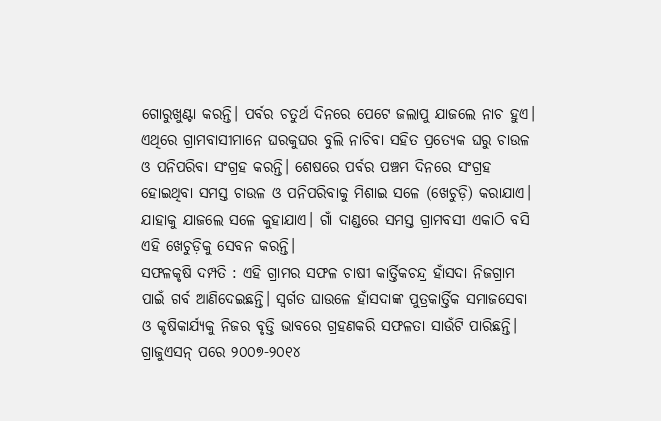ଗୋରୁଖୁଣ୍ଟା କରନ୍ତି। ପର୍ବର ଚତୁର୍ଥ ଦିନରେ ପେଟେ ଜଲାପୁ ଯାଜଲେ ନାଚ ହୁଏ। ଏଥିରେ ଗ୍ରାମବାସୀମାନେ ଘରକୁଘର ବୁଲି ନାଚିବା ସହିତ ପ୍ରତ୍ୟେକ ଘରୁ ଚାଉଳ ଓ ପନିପରିବା ସଂଗ୍ରହ କରନ୍ତି। ଶେଷରେ ପର୍ବର ପଞ୍ଚମ ଦିନରେ ସଂଗ୍ରହ ହୋଇଥିବା ସମସ୍ତ ଚାଉଳ ଓ ପନିପରିବାକୁ ମିଶାଇ ସଳେ (ଖେଚୁଡ଼ି) କରାଯାଏ। ଯାହାକୁ ଯାଜଲେ ସଳେ କୁହାଯାଏ। ଗାଁ ଦାଣ୍ଡରେ ସମସ୍ତ ଗ୍ରାମବସୀ ଏକାଠି ବସି ଏହି ଖେଚୁଡ଼ିକୁ ସେବନ କରନ୍ତି।
ସଫଳକୃଷି ଦମ୍ପତି : ଏହି ଗ୍ରାମର ସଫଳ ଚାଷୀ କାର୍ତ୍ତିକଚନ୍ଦ୍ର ହାଁସଦା ନିଜଗ୍ରାମ ପାଇଁ ଗର୍ବ ଆଣିଦେଇଛନ୍ତି। ସ୍ବର୍ଗତ ଘାଉଳେ ହାଁସଦାଙ୍କ ପୁତ୍ରକାର୍ତ୍ତିକ ସମାଜସେବା ଓ କୃଷିକାର୍ଯ୍ୟକୁ ନିଜର ବୃତ୍ତି ଭାବରେ ଗ୍ରହଣକରି ସଫଳତା ସାଉଁଟି ପାରିଛନ୍ତି। ଗ୍ରାଜୁଏସନ୍‌ ପରେ ୨୦୦୭-୨୦୧୪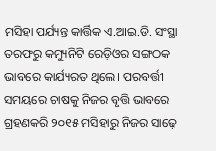ମସିହା ପର୍ଯ୍ୟନ୍ତ କାର୍ତ୍ତିକ ଏ.ଆଇ.ଡି. ସଂସ୍ଥା ତରଫରୁ କମ୍ୟୁନିଟି ରେଡ଼ିଓର ସଙ୍ଗଠକ ଭାବରେ କାର୍ଯ୍ୟରତ ଥିଲେ। ପରବର୍ତ୍ତୀ ସମୟରେ ଚାଷକୁ ନିଜର ବୃତ୍ତି ଭାବରେ ଗ୍ରହଣକରି ୨୦୧୫ ମସିହାରୁ ନିଜର ସାଢ଼େ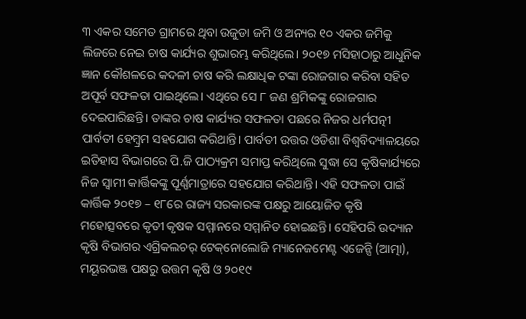୩ ଏକର ସମେତ ଗ୍ରାମରେ ଥିବା ଉଜୁଡା ଜମି ଓ ଅନ୍ୟର ୧୦ ଏକର ଜମିକୁ ଲିଜରେ ନେଇ ଚାଷ କାର୍ଯ୍ୟର ଶୁଭାରମ୍ଭ କରିଥିଲେ। ୨୦୧୭ ମସିହାଠାରୁ ଆଧୁନିକ ଜ୍ଞାନ କୌଶଳରେ କଦଳୀ ଚାଷ କରି ଲକ୍ଷାଧିକ ଟଙ୍କା ରୋଜଗାର କରିବା ସହିତ ଅପୂର୍ବ ସଫଳତା ପାଇଥିଲେ। ଏଥିରେ ସେ ୮ ଜଣ ଶ୍ରମିକଙ୍କୁ ରୋଜଗାର ଦେଇପାରିଛନ୍ତି। ତାଙ୍କର ଚାଷ କାର୍ଯ୍ୟର ସଫଳତା ପଛରେ ନିଜର ଧର୍ମପତ୍ନୀ ପାର୍ବତୀ ହେମ୍ବ୍ରମ ସହଯୋଗ କରିଥାନ୍ତି। ପାର୍ବତୀ ଉତ୍ତର ଓଡିଶା ବିଶ୍ୱବିଦ୍ୟାଳୟରେ ଇତିହାସ ବିଭାଗରେ ପି.ଜି ପାଠ୍ୟକ୍ରମ ସମାପ୍ତ କରିଥିଲେ ସୁଦ୍ଧା ସେ କୃଷିକାର୍ଯ୍ୟରେ ନିଜ ସ୍ବାମୀ କାର୍ତ୍ତିକଙ୍କୁ ପୂର୍ଣ୍ଣମାତ୍ରାରେ ସହଯୋଗ କରିଥାନ୍ତି। ଏହି ସଫଳତା ପାଇଁ କାର୍ତ୍ତିକ ୨୦୧୭ – ୧୮ରେ ରାଜ୍ୟ ସରକାରଙ୍କ ପକ୍ଷରୁ ଆୟୋଜିତ କୃଷି ମହୋତ୍ସବରେ କୃତୀ କୃଷକ ସମ୍ମାନରେ ସମ୍ମାନିତ ହୋଇଛନ୍ତି। ସେହିପରି ଉଦ୍ୟାନ କୃଷି ବିଭାଗର ଏଗ୍ରିକଲଚର୍‌ ଟେକ୍‌ନୋଲୋଜି ମ୍ୟାନେଜମେଣ୍ଟ ଏଜେନ୍ସି (ଆତ୍ମା), ମୟୂରଭଞ୍ଜ ପକ୍ଷରୁ ଉତ୍ତମ କୃଷି ଓ ୨୦୧୯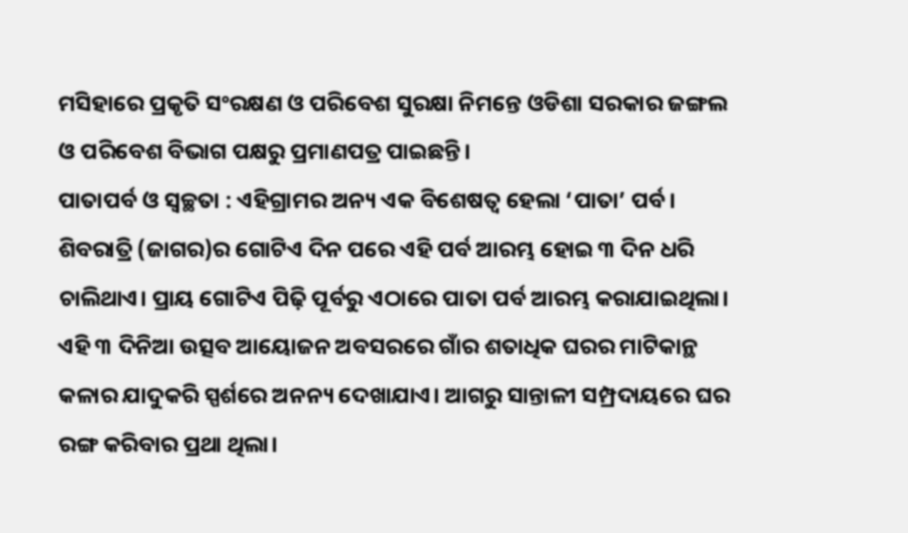ମସିହାରେ ପ୍ରକୃତି ସଂରକ୍ଷଣ ଓ ପରିବେଶ ସୁରକ୍ଷା ନିମନ୍ତେ ଓଡିଶା ସରକାର ଜଙ୍ଗଲ ଓ ପରିବେଶ ବିଭାଗ ପକ୍ଷରୁ ପ୍ରମାଣପତ୍ର ପାଇଛନ୍ତି।
ପାତାପର୍ବ ଓ ସ୍ବଚ୍ଛତା : ଏହିଗ୍ରାମର ଅନ୍ୟ ଏକ ବିଶେଷତ୍ୱ ହେଲା ‘ପାତା’ ପର୍ବ। ଶିବରାତ୍ରି (ଜାଗର)ର ଗୋଟିଏ ଦିନ ପରେ ଏହି ପର୍ବ ଆରମ୍ଭ ହୋଇ ୩ ଦିନ ଧରି ଚାଲିଥାଏ। ପ୍ରାୟ ଗୋଟିଏ ପିଢ଼ି ପୂର୍ବରୁ ଏଠାରେ ପାତା ପର୍ବ ଆରମ୍ଭ କରାଯାଇଥିଲା। ଏହି ୩ ଦିନିଆ ଉତ୍ସବ ଆୟୋଜନ ଅବସରରେ ଗାଁର ଶତାଧିକ ଘରର ମାଟିକାନ୍ଥ କଳାର ଯାଦୁକରି ସ୍ପର୍ଶରେ ଅନନ୍ୟ ଦେଖାଯାଏ। ଆଗରୁ ସାନ୍ତାଳୀ ସମ୍ପ୍ରଦାୟରେ ଘର ରଙ୍ଗ କରିବାର ପ୍ରଥା ଥିଲା।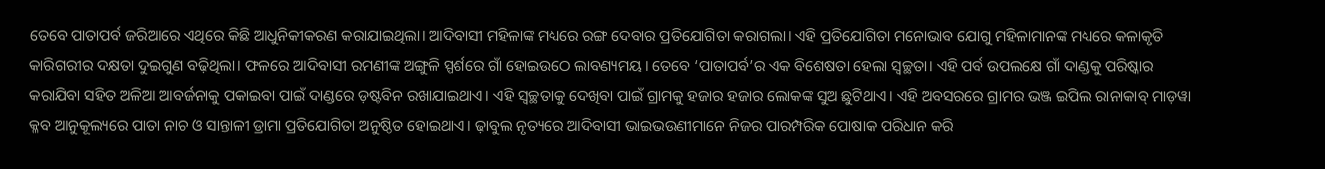ତେବେ ପାତାପର୍ବ ଜରିଆରେ ଏଥିରେ କିଛି ଆଧୁନିକୀକରଣ କରାଯାଇଥିଲା। ଆଦିବାସୀ ମହିଳାଙ୍କ ମଧ୍ୟରେ ରଙ୍ଗ ଦେବାର ପ୍ରତିଯୋଗିତା କରାଗଲା। ଏହି ପ୍ରତିଯୋଗିତା ମନୋଭାବ ଯୋଗୁ ମହିଳାମାନଙ୍କ ମଧ୍ୟରେ କଳାକୃତି କାରିଗରୀର ଦକ୍ଷତା ଦୁଇଗୁଣ ବଢ଼ିଥିଲା। ଫଳରେ ଆଦିବାସୀ ରମଣୀଙ୍କ ଅଙ୍ଗୁଳି ସ୍ପର୍ଶରେ ଗାଁ ହୋଇଉଠେ ଲାବଣ୍ୟମୟ। ତେବେ ‘ପାତାପର୍ବ’ର ଏକ ବିଶେଷତା ହେଲା ସ୍ବଚ୍ଛତା। ଏହି ପର୍ବ ଉପଲକ୍ଷେ ଗାଁ ଦାଣ୍ଡକୁ ପରିଷ୍କାର କରାଯିବା ସହିତ ଅଳିଆ ଆବର୍ଜନାକୁ ପକାଇବା ପାଇଁ ଦାଣ୍ଡରେ ଡ଼ଷ୍ଟବିନ ରଖାଯାଇଥାଏ। ଏହି ସ୍ବଚ୍ଛତାକୁ ଦେଖିବା ପାଇଁ ଗ୍ରାମକୁ ହଜାର ହଜାର ଲୋକଙ୍କ ସୁଅ ଛୁଟିଥାଏ। ଏହି ଅବସରରେ ଗ୍ରାମର ଭଞ୍ଜ ଇପିଲ ରାନାକାବ୍‌ ମାଡ଼ୱା କ୍ଳବ ଆନୁକୂଲ୍ୟରେ ପାତା ନାଚ ଓ ସାନ୍ତାଳୀ ଡ୍ରାମା ପ୍ରତିଯୋଗିତା ଅନୁଷ୍ଠିତ ହୋଇଥାଏ। ଢ଼ାବୁଲ ନୃତ୍ୟରେ ଆଦିବାସୀ ଭାଇଭଉଣୀମାନେ ନିଜର ପାରମ୍ପରିକ ପୋଷାକ ପରିଧାନ କରି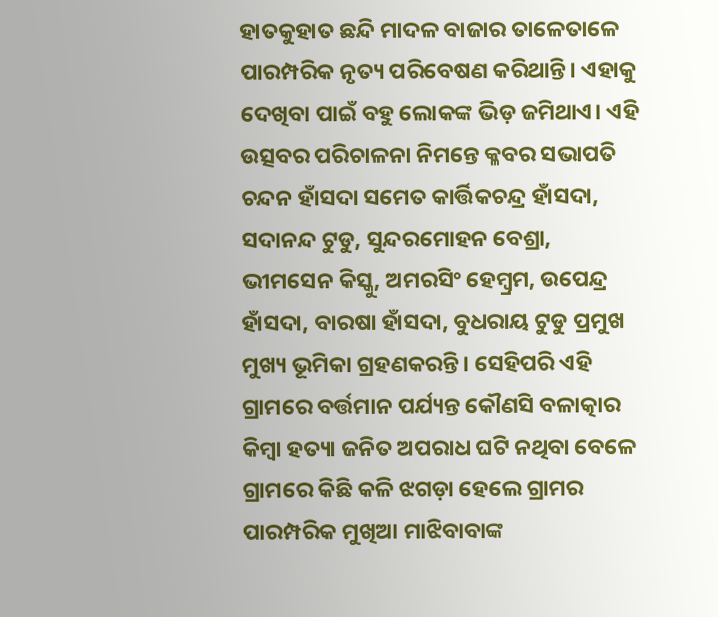ହାତକୁହାତ ଛନ୍ଦି ମାଦଳ ବାଜାର ତାଳେତାଳେ ପାରମ୍ପରିକ ନୃତ୍ୟ ପରିବେଷଣ କରିଥାନ୍ତି। ଏହାକୁ ଦେଖିବା ପାଇଁ ବହୁ ଲୋକଙ୍କ ଭିଡ଼ ଜମିଥାଏ। ଏହି ଉତ୍ସବର ପରିଚାଳନା ନିମନ୍ତେ କ୍ଳବର ସଭାପତି ଚନ୍ଦନ ହାଁସଦା ସମେତ କାର୍ତ୍ତିକଚନ୍ଦ୍ର ହାଁସଦା, ସଦାନନ୍ଦ ଟୁଡୁ, ସୁନ୍ଦରମୋହନ ବେଶ୍ରା, ଭୀମସେନ କିସ୍କୁ, ଅମରସିଂ ହେମ୍ବ୍ରମ, ଉପେନ୍ଦ୍ର ହାଁସଦା, ବାରଷା ହାଁସଦା, ବୁଧରାୟ ଟୁଡୁ ପ୍ରମୁଖ ମୁଖ୍ୟ ଭୂମିକା ଗ୍ରହଣକରନ୍ତି। ସେହିପରି ଏହି ଗ୍ରାମରେ ବର୍ତ୍ତମାନ ପର୍ଯ୍ୟନ୍ତ କୌଣସି ବଳାତ୍କାର କିମ୍ବା ହତ୍ୟା ଜନିତ ଅପରାଧ ଘଟି ନଥିବା ବେଳେ ଗ୍ରାମରେ କିଛି କଳି ଝଗଡ଼ା ହେଲେ ଗ୍ରାମର ପାରମ୍ପରିକ ମୁଖିଆ ମାଝିବାବାଙ୍କ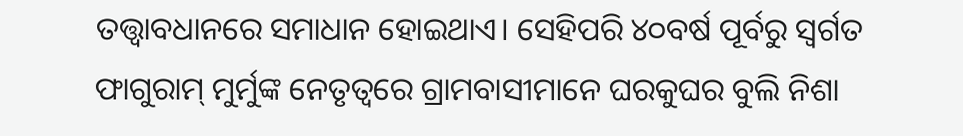ତତ୍ତ୍ବାବଧାନରେ ସମାଧାନ ହୋଇଥାଏ। ସେହିପରି ୪୦ବର୍ଷ ପୂର୍ବରୁ ସ୍ବର୍ଗତ ଫାଗୁରାମ୍‌ ମୁର୍ମୁଙ୍କ ନେତୃତ୍ୱରେ ଗ୍ରାମବାସୀମାନେ ଘରକୁଘର ବୁଲି ନିଶା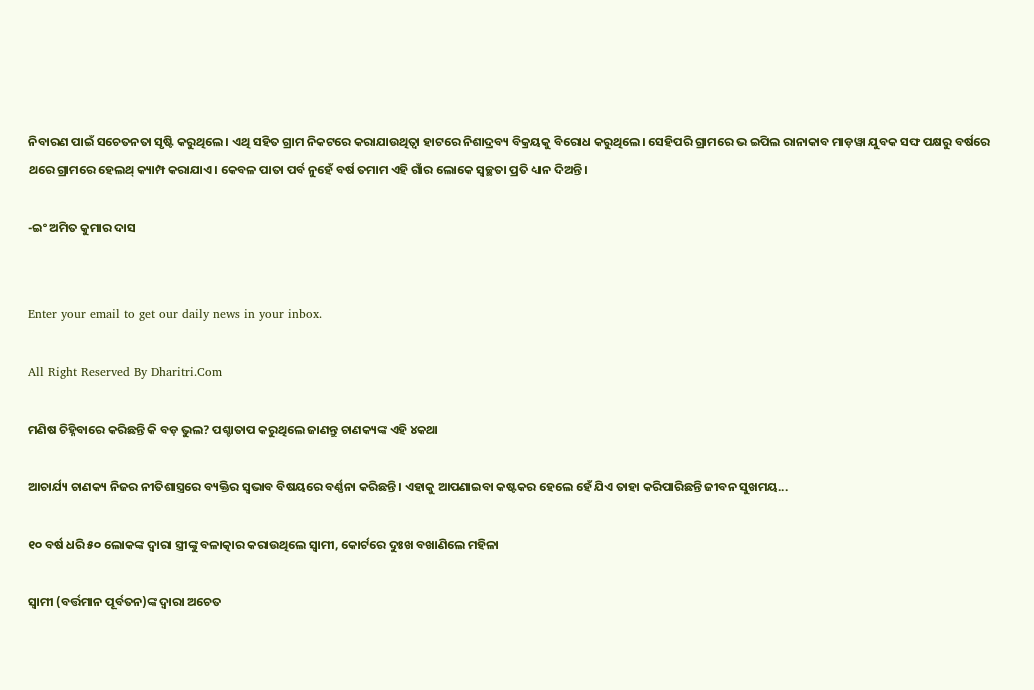ନିବାରଣ ପାଇଁ ସଚେତନତା ସୃଷ୍ଟି କରୁଥିଲେ। ଏଥି ସହିତ ଗ୍ରାମ ନିକଟରେ କରାଯାଉଥିତ୍ବା ହାଟରେ ନିଶାଦ୍ରବ୍ୟ ବିକ୍ରୟକୁ ବିରୋଧ କରୁଥିଲେ। ସେହିପରି ଗ୍ରାମରେ ଭ ଇପିଲ ରାନାକାବ ମାଡ଼ୱା ଯୁବକ ସଙ୍ଘ ପକ୍ଷରୁ ବର୍ଷରେ ଥରେ ଗ୍ରାମରେ ହେଲଥ୍‌ କ୍ୟାମ୍ପ କରାଯାଏ। କେବଳ ପାତା ପର୍ବ ନୁହେଁ ବର୍ଷ ତମାମ ଏହି ଗାଁର ଲୋକେ ସ୍ବଚ୍ଛତା ପ୍ରତି ଧ୍ୟାନ ଦିଅନ୍ତି।

-ଇଂ ଅମିତ କୁମାର ଦାସ


Enter your email to get our daily news in your inbox.

All Right Reserved By Dharitri.Com

ମଣିଷ ଚିହ୍ନିବାରେ କରିଛନ୍ତି କି ବଡ଼ ଭୁଲ? ପଶ୍ଚାତାପ କରୁଥିଲେ ଜାଣନ୍ତୁ ଚାଣକ୍ୟଙ୍କ ଏହି ୪କଥା

ଆଚାର୍ଯ୍ୟ ଚାଣକ୍ୟ ନିଜର ନୀତିଶାସ୍ତ୍ରରେ ବ୍ୟକ୍ତିର ସ୍ବଭାବ ବିଷୟରେ ବର୍ଣ୍ଣନା କରିଛନ୍ତି। ଏହାକୁ ଆପଣାଇବା କଷ୍ଟକର ହେଲେ ହେଁ ଯିଏ ତାହା କରିପାରିଛନ୍ତି ଜୀବନ ସୁଖମୟ...

୧୦ ବର୍ଷ ଧରି ୫୦ ଲୋକଙ୍କ ଦ୍ୱାରା ସ୍ତ୍ରୀଙ୍କୁ ବଳାତ୍କାର କରାଉଥିଲେ ସ୍ବାମୀ, କୋର୍ଟରେ ଦୁଃଖ ବଖାଣିଲେ ମହିଳା

ସ୍ବାମୀ (ବର୍ତ୍ତମାନ ପୂର୍ବତନ)ଙ୍କ ଦ୍ୱାରା ଅଚେତ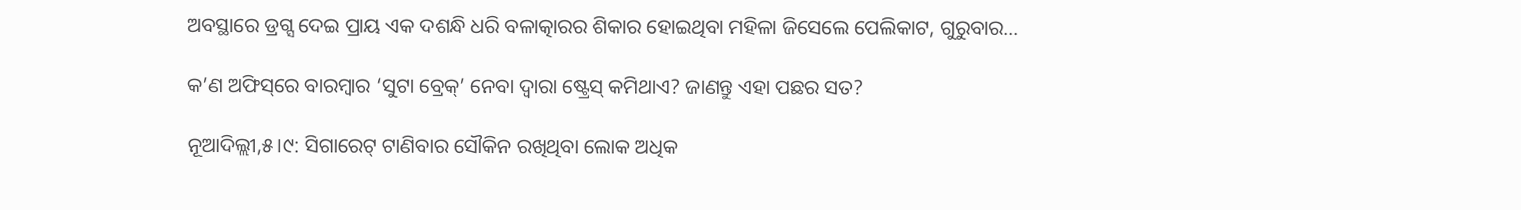ଅବସ୍ଥାରେ ଡ୍ରଗ୍ସ ଦେଇ ପ୍ରାୟ ଏକ ଦଶନ୍ଧି ଧରି ବଳାତ୍କାରର ଶିକାର ହୋଇଥିବା ମହିଳା ଜିସେଲେ ପେଲିକାଟ, ଗୁରୁବାର...

କ’ଣ ଅଫିସ୍‌ରେ ବାରମ୍ବାର ‘ସୁଟା ବ୍ରେକ୍‌’ ନେବା ଦ୍ୱାରା ଷ୍ଟ୍ରେସ୍‌ କମିଥାଏ? ଜାଣନ୍ତୁ ଏହା ପଛର ସତ?

ନୂଆଦିଲ୍ଲୀ,୫।୯: ସିଗାରେଟ୍‌ ଟାଣିବାର ସୌକିନ ରଖିଥିବା ଲୋକ ଅଧିକ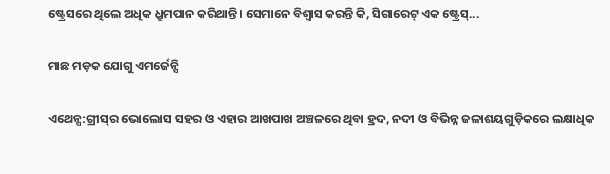ଷ୍ଟ୍ରେସରେ ଥିଲେ ଅଧିକ ଧ୍ରୁମପାନ କରିଥାନ୍ତି। ସେମାନେ ବିଶ୍ୱାସ କରନ୍ତି କି, ସିଗାରେଟ୍‌ ଏକ ଷ୍ଟ୍ରେସ୍‌...

ମାଛ ମଡ଼କ ଯୋଗୁ ଏମର୍ଜେନ୍ସି

ଏଥେନ୍ସ:ଗ୍ରୀସ୍‌ର ଭୋଲୋସ ସହର ଓ ଏହାର ଆଖପାଖ ଅଞ୍ଚଳରେ ଥିବା ହ୍ରଦ, ନଦୀ ଓ ବିଭିନ୍ନ ଜଳାଶୟଗୁଡ଼ିକରେ ଲକ୍ଷାଧିକ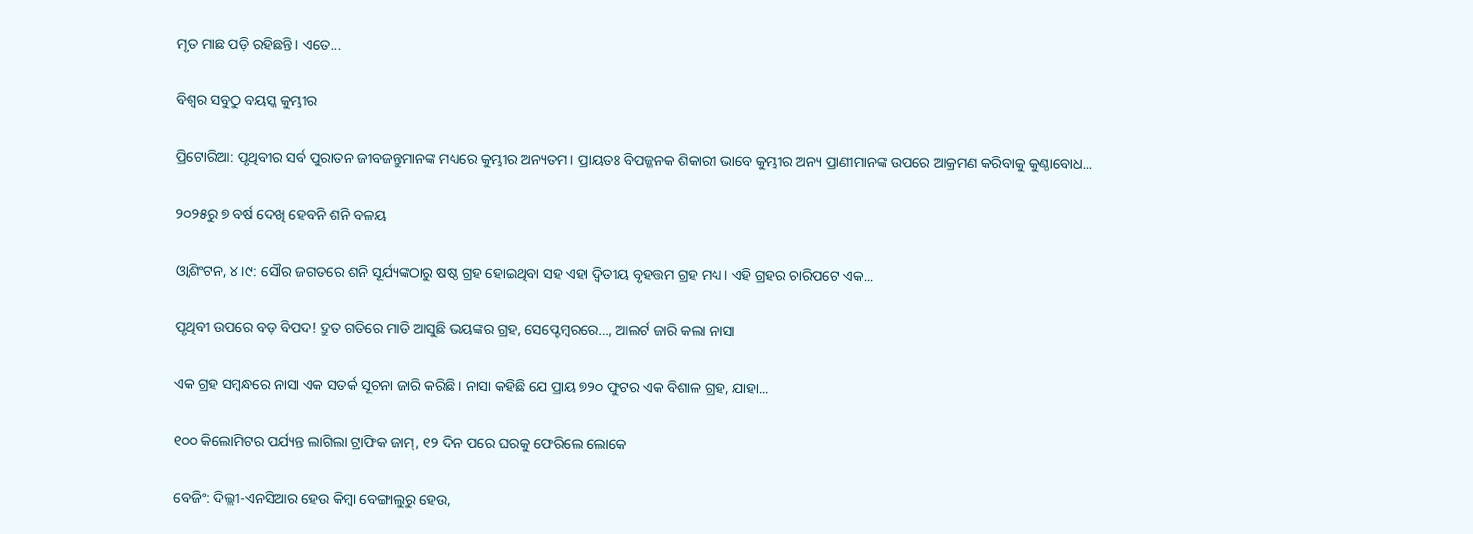ମୃତ ମାଛ ପଡ଼ି ରହିଛନ୍ତି। ଏତେ...

ବିଶ୍ୱର ସବୁଠୁ ବୟସ୍କ କୁମ୍ଭୀର

ପ୍ରିଟୋରିଆ: ପୃଥିବୀର ସର୍ବ ପୁରାତନ ଜୀବଜନ୍ତୁମାନଙ୍କ ମଧ୍ୟରେ କୁମ୍ଭୀର ଅନ୍ୟତମ। ପ୍ରାୟତଃ ବିପଜ୍ଜନକ ଶିକାରୀ ଭାବେ କୁମ୍ଭୀର ଅନ୍ୟ ପ୍ରାଣୀମାନଙ୍କ ଉପରେ ଆକ୍ରମଣ କରିବାକୁ କୁଣ୍ଠାବୋଧ...

୨୦୨୫ରୁ ୭ ବର୍ଷ ଦେଖି ହେବନି ଶନି ବଳୟ

ଓ୍ବାଶିଂଟନ, ୪।୯: ସୌର ଜଗତରେ ଶନି ସୂର୍ଯ୍ୟଙ୍କଠାରୁ ଷଷ୍ଠ ଗ୍ରହ ହୋଇଥିବା ସହ ଏହା ଦ୍ୱିତୀୟ ବୃହତ୍ତମ ଗ୍ରହ ମଧ୍ୟ। ଏହି ଗ୍ରହର ଚାରିପଟେ ଏକ...

ପୃଥିବୀ ଉପରେ ବଡ଼ ବିପଦ! ଦ୍ରୁତ ଗତିରେ ମାଡି ଆସୁଛି ଭୟଙ୍କର ଗ୍ରହ, ସେପ୍ଟେମ୍ବରରେ…, ଆଲର୍ଟ ଜାରି କଲା ନାସା

ଏକ ଗ୍ରହ ସମ୍ବନ୍ଧରେ ନାସା ଏକ ସତର୍କ ସୂଚନା ଜାରି କରିଛି। ନାସା କହିଛି ଯେ ପ୍ରାୟ ୭୨୦ ଫୁଟର ଏକ ବିଶାଳ ଗ୍ରହ, ଯାହା...

୧୦୦ କିଲୋମିଟର ପର୍ଯ୍ୟନ୍ତ ଲାଗିଲା ଟ୍ରାଫିକ ଜାମ୍‌, ୧୨ ଦିନ ପରେ ଘରକୁ ଫେରିଲେ ଲୋକେ

ବେଜିଂ: ଦିଲ୍ଲୀ-ଏନସିଆର ହେଉ କିମ୍ବା ବେଙ୍ଗାଲୁରୁ ହେଉ,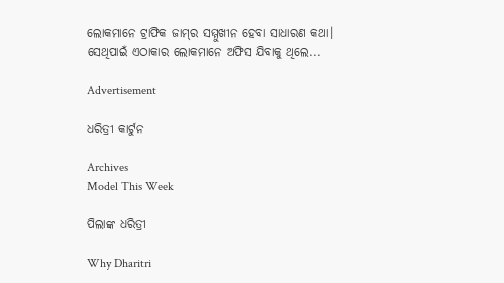ଲୋକମାନେ ଟ୍ରାଫିକ ଜାମ୍‌ର ସମ୍ମୁଖୀନ ହେବା ସାଧାରଣ କଥା। ସେଥିପାଇଁ ଏଠାକାର ଲୋକମାନେ ଅଫିସ ଯିବାକୁ ଥିଲେ...

Advertisement

ଧରିତ୍ରୀ କାର୍ଟୁନ

Archives
Model This Week

ପିଲାଙ୍କ ଧରିତ୍ରୀ

Why Dharitri